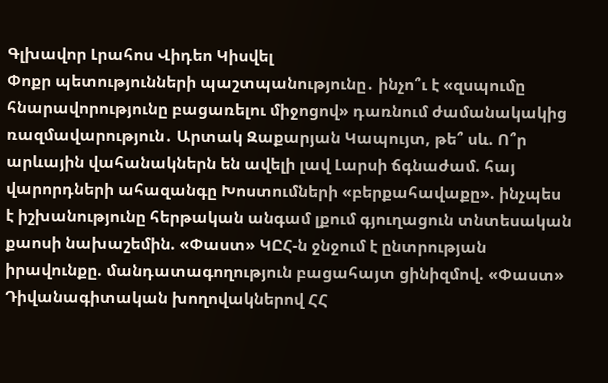Գլխավոր Լրահոս Վիդեո Կիսվել
Փոքր պետությունների պաշտպանությունը․ ինչո՞ւ է «զսպումը հնարավորությունը բացառելու միջոցով» դառնում ժամանակակից ռազմավարություն․ Արտակ Զաքարյան Կապույտ, թե՞ սև. Ո՞ր արևային վահանակներն են ավելի լավ Լարսի ճգնաժամ. հայ վարորդների ահազանգը Խոստումների «բերքահավաքը». ինչպես է իշխանությունը հերթական անգամ լքում գյուղացուն տնտեսական քաոսի նախաշեմին. «Փաստ» ԿԸՀ-ն ջնջում է ընտրության իրավունքը. մանդատագողություն բացահայտ ցինիզմով. «Փաստ» Դիվանագիտական խողովակներով ՀՀ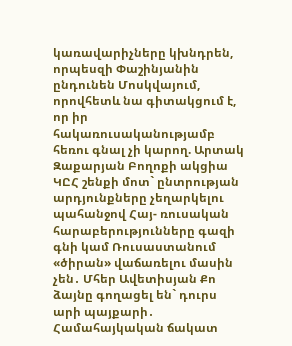կառավարիչները կխնդրեն, որպեսզի Փաշինյանին ընդունեն Մոսկվայում, որովհետև նա գիտակցում է, որ իր հակառուսականությամբ հեռու գնալ չի կարող. Արտակ Զաքարյան Բողոքի ակցիա ԿԸՀ շենքի մոտ` ընտրության արդյունքները չեղարկելու պահանջով Հայ- ռուսական հարաբերությունները գազի գնի կամ Ռուսաստանում «ծիրան» վաճառելու մասին չեն․ Մհեր Ավետիսյան Քո ձայնը գողացել են` դուրս արի պայքարի․ Համահայկական ճակատ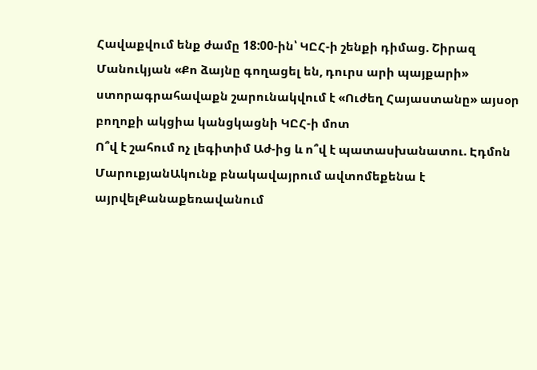Հավաքվում ենք ժամը 18:00-ին՝ ԿԸՀ-ի շենքի դիմաց. Շիրազ Մանուկյան «Քո ձայնը գողացել են, դուրս արի պայքարի» ստորագրահավաքն շարունակվում է «Ուժեղ Հայաստանը» այսօր բողոքի ակցիա կանցկացնի ԿԸՀ-ի մոտ
Ո՞վ է շահում ոչ լեգիտիմ Աժ-ից և ո՞վ է պատասխանատու. Էդմոն ՄարուքյանԱկունք բնակավայրում ավտոմեքենա է այրվելՔանաքեռավանում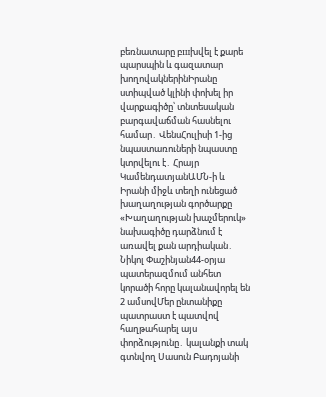բեռնատարը բшխվել է քարե պարսպին և գազատար խողովակներինԻրանը ստիպված կլինի փոխել իր վարքագիծը՝ տնտեսական բարգավաճման հասնելու համար․ ՎենսՀուլիսի 1-ից նպաստառուների նպաստը կտրվելու է․ Հրայր ԿամենդատյանԱՄՆ-ի և Իրանի միջև տեղի ունեցած խաղաղության գործարքը «Խաղաղության խաչմերուկ» նախագիծը դարձնում է առավել քան արդիական․ Նիկոլ Փաշինյան44-օրյա պատերազմում անհետ կորածի հորը կալանավորել են 2 ամսովՄեր ընտանիքը պատրաստ է պատվով հաղթահարել այս փորձությունը․ կալանքի տակ գտնվող Սասուն Բադոյանի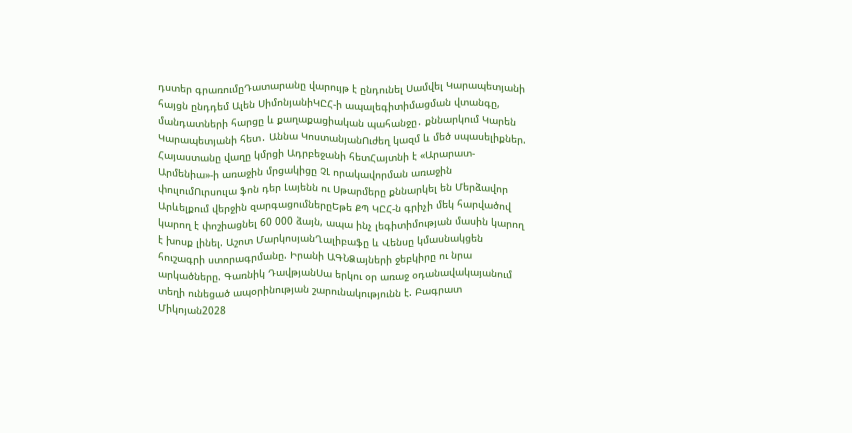դստեր գրառումըԴատարանը վարույթ է ընդունել Սամվել Կարապետյանի հայցն ընդդեմ Ալեն ՍիմոնյանիԿԸՀ-ի ապալեգիտիմացման վտանգը, մանդատների հարցը և քաղաքացիական պահանջը․ քննարկում Կարեն Կարապետյանի հետ․ Աննա ԿոստանյանՈւժեղ կազմ և մեծ սպասելիքներ. Հայաստանը վաղը կմրցի Ադրբեջանի հետՀայտնի է «Արարատ-Արմենիա»-ի առաջին մրցակիցը ՉԼ որակավորման առաջին փուլումՈւրսուլա ֆոն դեր Լայենն ու Սթարմերը քննարկել են Մերձավոր Արևելքում վերջին զարգացումներըԵթե ՔՊ ԿԸՀ-ն գրիչի մեկ հարվածով կարող է փոշիացնել 60 000 ձայն, ապա ինչ լեգիտիմության մասին կարող է խոսք լինել. Աշոտ ՄարկոսյանՂալիբաֆը և Վենսը կմասնակցեն հուշագրի ստորագրմանը. Իրանի ԱԳՆՁայների ջեբկիրը ու նրա արկածները. Գառնիկ ԴավթյանՍա երկու օր առաջ օդանավակայանում տեղի ունեցած ապօրինության շարունակությունն է. Բագրատ Միկոյան2028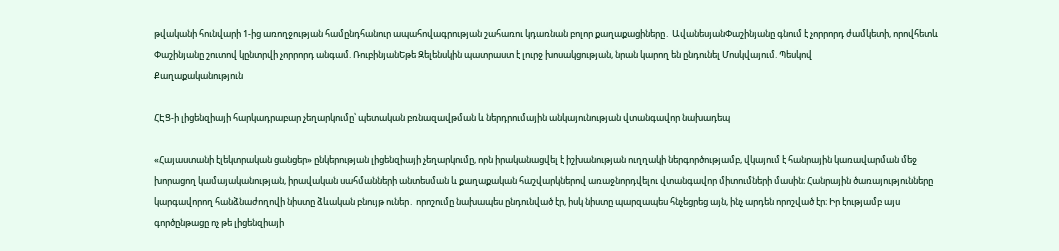թվականի հունվարի 1-ից առողջության համընդհանուր ապահովագրության շահառու կդառնան բոլոր քաղաքացիները․ ԱվանեսյանՓաշինյանը գնում է չորրորդ ժամկետի, որովհետև Փաշինյանը շուտով կընտրվի չորրորդ անգամ. ՌուբինյանԵթե Զելենսկին պատրաստ է լուրջ խոսակցության, նրան կարող են ընդունել Մոսկվայում. Պեսկով
Քաղաքականություն

ՀԷՑ-ի լիցենզիայի հարկադրաբար չեղարկումը՝ պետական բռնազավթման և ներդրումային անկայունության վտանգավոր նախադեպ

«Հայաստանի էլեկտրական ցանցեր» ընկերության լիցենզիայի չեղարկումը, որն իրականացվել է իշխանության ուղղակի ներգործությամբ, վկայում է հանրային կառավարման մեջ խորացող կամայականության, իրավական սահմանների անտեսման և քաղաքական հաշվարկներով առաջնորդվելու վտանգավոր միտումների մասին։ Հանրային ծառայությունները կարգավորող հանձնաժողովի նիստը ձևական բնույթ ուներ․ որոշումը նախապես ընդունված էր, իսկ նիստը պարզապես հնչեցրեց այն, ինչ արդեն որոշված էր։ Իր էությամբ այս գործընթացը ոչ թե լիցենզիայի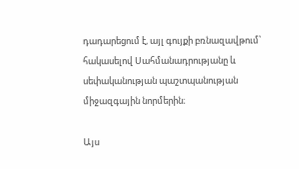դադարեցում է, այլ գույքի բռնազավթում՝ հակասելով Սահմանադրությանը և սեփականության պաշտպանության միջազգային նորմերին։

Այս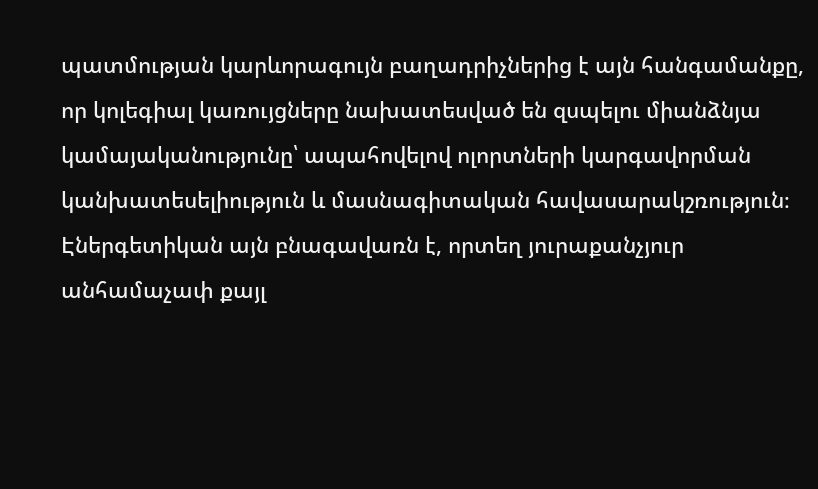պատմության կարևորագույն բաղադրիչներից է այն հանգամանքը, որ կոլեգիալ կառույցները նախատեսված են զսպելու միանձնյա կամայականությունը՝ ապահովելով ոլորտների կարգավորման կանխատեսելիություն և մասնագիտական հավասարակշռություն։ Էներգետիկան այն բնագավառն է, որտեղ յուրաքանչյուր անհամաչափ քայլ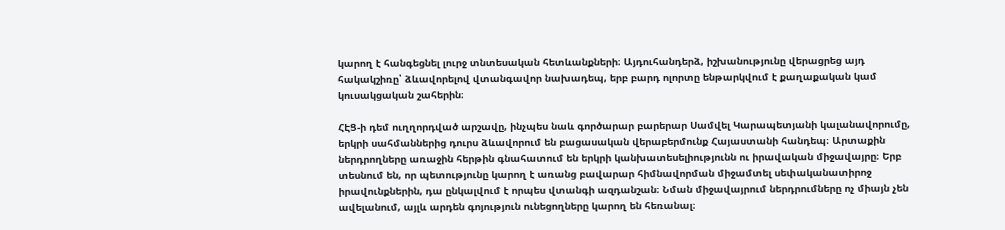կարող է հանգեցնել լուրջ տնտեսական հետևանքների։ Այդուհանդերձ, իշխանությունը վերացրեց այդ հակակշիռը՝ ձևավորելով վտանգավոր նախադեպ, երբ բարդ ոլորտը ենթարկվում է քաղաքական կամ կուսակցական շահերին։

ՀԷՑ-ի դեմ ուղղորդված արշավը, ինչպես նաև գործարար բարերար Սամվել Կարապետյանի կալանավորումը, երկրի սահմաններից դուրս ձևավորում են բացասական վերաբերմունք Հայաստանի հանդեպ։ Արտաքին ներդրողները առաջին հերթին գնահատում են երկրի կանխատեսելիությունն ու իրավական միջավայրը։ Երբ տեսնում են, որ պետությունը կարող է առանց բավարար հիմնավորման միջամտել սեփականատիրոջ իրավունքներին, դա ընկալվում է որպես վտանգի ազդանշան։ Նման միջավայրում ներդրումները ոչ միայն չեն ավելանում, այլև արդեն գոյություն ունեցողները կարող են հեռանալ։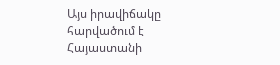Այս իրավիճակը հարվածում է Հայաստանի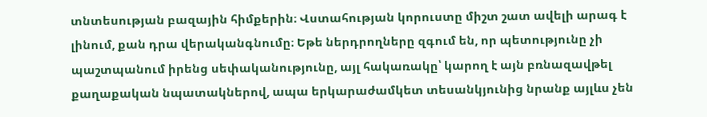տնտեսության բազային հիմքերին։ Վստահության կորուստը միշտ շատ ավելի արագ է լինում, քան դրա վերականգնումը։ Եթե ներդրողները զգում են, որ պետությունը չի պաշտպանում իրենց սեփականությունը, այլ հակառակը՝ կարող է այն բռնազավթել քաղաքական նպատակներով, ապա երկարաժամկետ տեսանկյունից նրանք այլևս չեն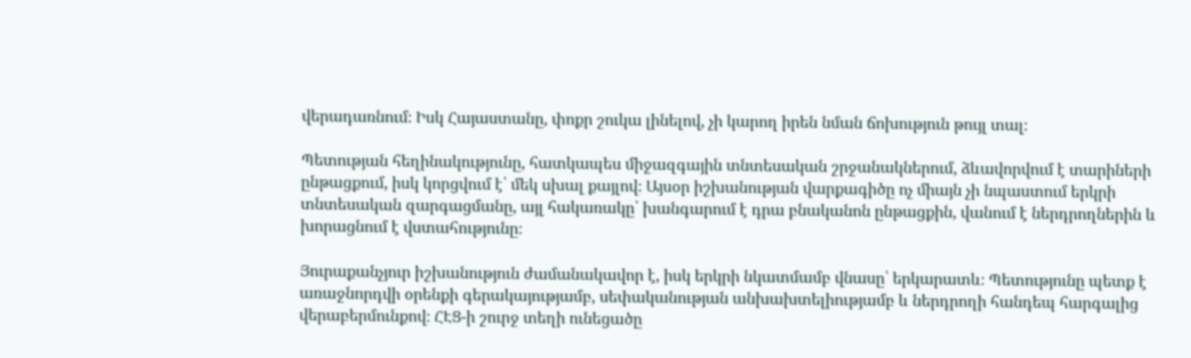վերադառնում։ Իսկ Հայաստանը, փոքր շուկա լինելով, չի կարող իրեն նման ճոխություն թույլ տալ։

Պետության հեղինակությունը, հատկապես միջազգային տնտեսական շրջանակներում, ձևավորվում է տարիների ընթացքում, իսկ կորցվում է՝ մեկ սխալ քայլով։ Այսօր իշխանության վարքագիծը ոչ միայն չի նպաստում երկրի տնտեսական զարգացմանը, այլ հակառակը՝ խանգարում է դրա բնականոն ընթացքին, վանում է ներդրողներին և խորացնում է վստահությունը։

Յուրաքանչյուր իշխանություն ժամանակավոր է, իսկ երկրի նկատմամբ վնասը՝ երկարատև։ Պետությունը պետք է առաջնորդվի օրենքի գերակայությամբ, սեփականության անխախտելիությամբ և ներդրողի հանդեպ հարգալից վերաբերմունքով։ ՀԷՑ-ի շուրջ տեղի ունեցածը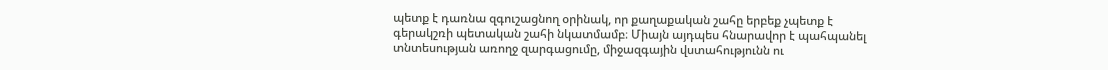պետք է դառնա զգուշացնող օրինակ, որ քաղաքական շահը երբեք չպետք է գերակշռի պետական շահի նկատմամբ։ Միայն այդպես հնարավոր է պահպանել տնտեսության առողջ զարգացումը, միջազգային վստահությունն ու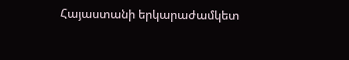Հայաստանի երկարաժամկետ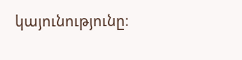կայունությունը։